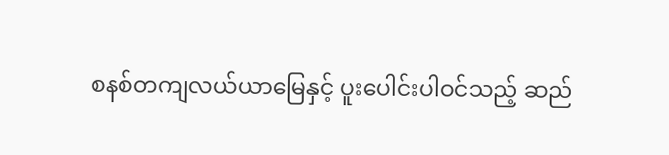စနစ်တကျလယ်ယာမြေနှင့် ပူးပေါင်းပါဝင်သည့် ဆည်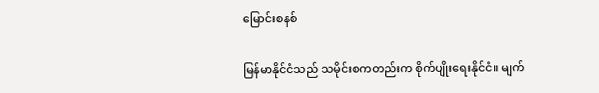မြောင်းစနစ်

မြန်မာနိုင်ငံသည် သမိုင်းစကတည်းက စိုက်ပျိုးရေးနိုင်ငံ။ မျက်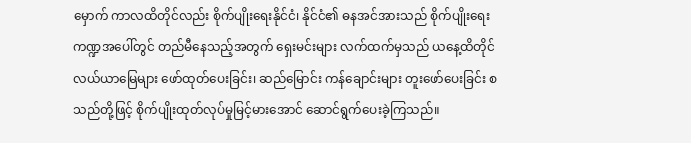မှောက် ကာလထိတိုင်လည်း စိုက်ပျိုးရေးနိုင်ငံ၊ နိုင်ငံ၏ ဓနအင်အားသည် စိုက်ပျိုးရေးကဏ္ဍအပေါ်တွင် တည်မီနေသည့်အတွက် ရှေးမင်းများ လက်ထက်မှသည် ယနေ့ထိတိုင် လယ်ယာမြေများ ဖော်ထုတ်ပေးခြင်း၊ ဆည်မြောင်း ကန်ချောင်းများ တူးဖော်ပေးခြင်း စသည်တို့ဖြင့် စိုက်ပျိုးထုတ်လုပ်မှုမြင့်မားအောင် ဆောင်ရွက်ပေးခဲ့ကြသည်။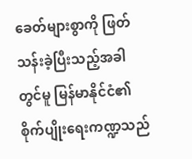ခေတ်များစွာကို ဖြတ်သန်းခဲ့ပြီးသည့်အခါတွင်မူ မြန်မာနိုင်ငံ၏ စိုက်ပျိုးရေးကဏ္ဍသည်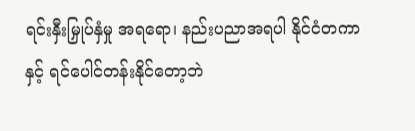ရင်းနှီးမြှုပ်နှံမှု အရရော၊ နည်းပညာအရပါ နိုင်ငံတကာနှင့် ရင်ပေါင်တန်းနိုင်တော့ဘဲ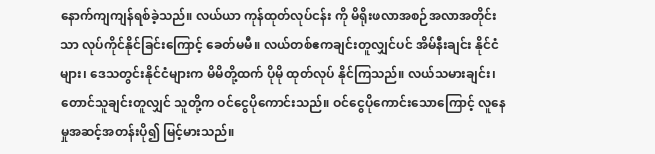နောက်ကျကျန်ရစ်ခဲ့သည်။ လယ်ယာ ကုန်ထုတ်လုပ်ငန်း ကို မိရိုးဖလာအစဉ်အလာအတိုင်းသာ လုပ်ကိုင်နိုင်ခြင်းကြောင့် ခေတ်မမီ။ လယ်တစ်ဧကချင်းတူလျှင်ပင် အိမ်နီးချင်း နိုင်ငံများ၊ ဒေသတွင်းနိုင်ငံများက မိမိတို့ထက် ပိုမို ထုတ်လုပ် နိုင်ကြသည်။ လယ်သမားချင်း၊ တောင်သူချင်းတူလျှင် သူတို့က ဝင်ငွေပိုကောင်းသည်။ ဝင်ငွေပိုကောင်းသောကြောင့် လူနေမှုအဆင့်အတန်းပို၍ မြင့်မားသည်။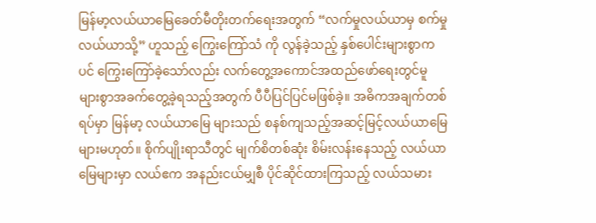မြန်မာ့လယ်ယာမြေခေတ်မီတိုးတက်ရေးအတွက် “လက်မှုလယ်ယာမှ စက်မှုလယ်ယာသို့” ဟူသည့် ကြွေးကြော်သံ ကို လွန်ခဲ့သည့် နှစ်ပေါင်းများစွာကပင် ကြွေးကြော်ခဲ့သော်လည်း လက်တွေ့အကောင်အထည်ဖော်ရေးတွင်မူ များစွာအခက်တွေ့ခဲ့ရသည့်အတွက် ပီပီပြင်ပြင်မဖြစ်ခဲ့။ အဓိကအချက်တစ်ရပ်မှာ မြန်မာ့ လယ်ယာမြေ များသည် စနစ်ကျသည့်အဆင့်မြင့်လယ်ယာမြေများမဟုတ်။ စိုက်ပျိုးရာသီတွင် မျက်စိတစ်ဆုံး စိမ်းလန်းနေသည့် လယ်ယာ မြေများမှာ လယ်ဧက အနည်းငယ်မျှစီ ပိုင်ဆိုင်ထားကြသည့် လယ်သမား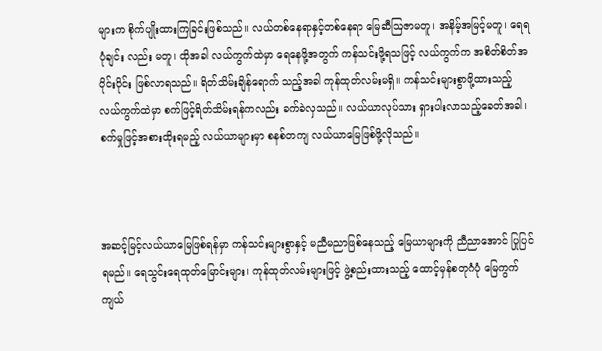များက စိုက်ပျိုးထားကြခြင်းဖြစ်သည်။ လယ်တစ်နေရာနှင့်တစ်နေရာ မြေဆီဩဇာမတူ၊ အနိမ့်အမြင့်မတူ၊ ရေရပုံချင်း လည်း မတူ၊ ထိုအခါ လယ်ကွက်ထဲမှာ ရေနေဖို့အတွက် ကန်သင်းဖို့ရသဖြင့် လယ်ကွက်က အစိတ်စိတ်အပိုင်းပိုင်း ဖြစ်လာရသည်။ ရိတ်သိမ်းချိန်ရောက် သည့်အခါ ကုန်ထုတ်လမ်းမရှိ။ ကန်သင်းများစွာဖို့ထားသည့် လယ်ကွက်ထဲမှာ စက်ဖြင့်ရိတ်သိမ်းရန်ကလည်း ခက်ခဲလှသည်။ လယ်ယာလုပ်သား ရှားပါးလာသည့်ခေတ်အခါ၊ စက်မှုဖြင့်အစားထိုးရမည့် လယ်ယာများမှာ စနစ်တကျ လယ်ယာမြေဖြစ်ဖို့လိုသည်။



အဆင့်မြင့်လယ်ယာမြေဖြစ်ရန်မှာ ကန်သင်းများစွာနှင့် မညီမညာဖြစ်နေသည့် မြေယာများကို ညီညာအောင် ပြုပြင်ရမည်။ ရေသွင်းရေထုတ်မြောင်းများ၊ ကုန်ထုတ်လမ်းများဖြင့် ဖွဲ့စည်းထားသည့် ထောင့်မှန်စတုဂံပုံ မြေကွက်ကျယ်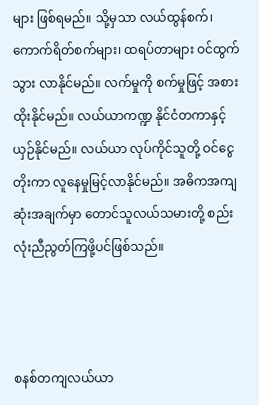များ ဖြစ်ရမည်။ သို့မှသာ လယ်ထွန်စက်၊ ကောက်ရိတ်စက်များ၊ ထရပ်တာများ ဝင်ထွက်သွား လာနိုင်မည်။ လက်မှုကို စက်မှုဖြင့် အစားထိုးနိုင်မည်။ လယ်ယာကဏ္ဍ နိုင်ငံတကာနှင့် ယှဉ်နိုင်မည်။ လယ်ယာ လုပ်ကိုင်သူတို့ ဝင်ငွေတိုးကာ လူနေမှုမြင့်လာနိုင်မည်။ အဓိကအကျဆုံးအချက်မှာ တောင်သူလယ်သမားတို့ စည်းလုံးညီညွတ်ကြဖို့ပင်ဖြစ်သည်။



စနစ်တကျလယ်ယာ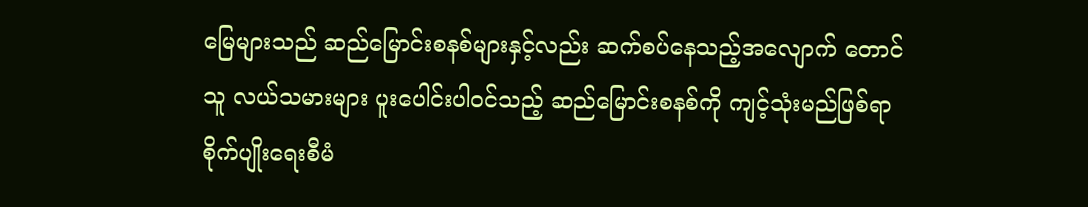မြေများသည် ဆည်မြောင်းစနစ်များနှင့်လည်း ဆက်စပ်နေသည့်အလျောက် တောင်သူ လယ်သမားများ ပူးပေါင်းပါဝင်သည့် ဆည်မြောင်းစနစ်ကို ကျင့်သုံးမည်ဖြစ်ရာ စိုက်ပျိုးရေးစီမံ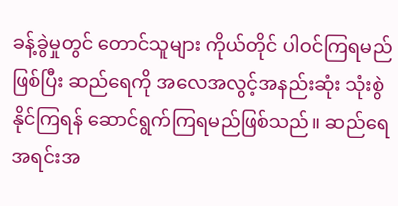ခန့်ခွဲမှုတွင် တောင်သူများ ကိုယ်တိုင် ပါဝင်ကြရမည်ဖြစ်ပြီး ဆည်ရေကို အလေအလွင့်အနည်းဆုံး သုံးစွဲနိုင်ကြရန် ဆောင်ရွက်ကြရမည်ဖြစ်သည်။ ဆည်ရေအရင်းအ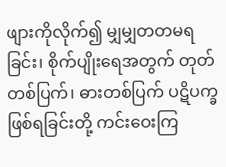ဖျားကိုလိုက်၍ မျှမျှတတမရခြင်း၊ စိုက်ပျိုးရေအတွက် တုတ်တစ်ပြက်၊ ဓားတစ်ပြက် ပဋိပက္ခဖြစ်ရခြင်းတို့ ကင်းဝေးကြ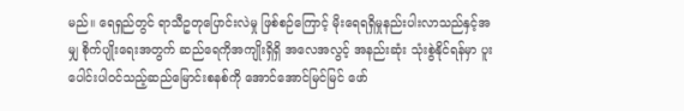မည်။ ရေရှည်တွင် ရာသီဥတုပြောင်းလဲမှု ဖြစ်စဉ်ကြောင့် မိုးရေရရှိမှုနည်းပါးလာသည်နှင့်အမျှ စိုက်ပျိုးရေးအတွက် ဆည်ရေကိုအကျိုးရှိရှိ အလေအလွင့် အနည်းဆုံး သုံးစွဲနိုင်ရန်မှာ ပူးပေါင်းပါဝင်သည့်ဆည်မြောင်းစနစ်ကို အောင်အောင်မြင်မြင် ဖော်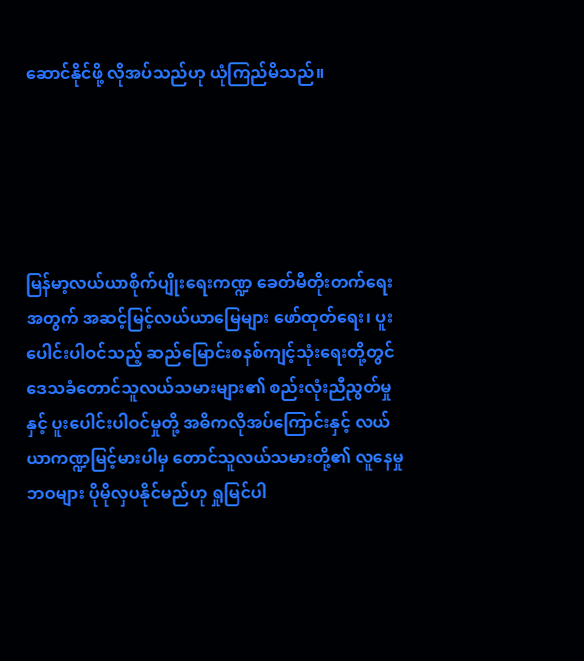ဆောင်နိုင်ဖို့ လိုအပ်သည်ဟု ယုံကြည်မိသည်။





မြန်မာ့လယ်ယာစိုက်ပျိုးရေးကဏ္ဍ ခေတ်မီတိုးတက်ရေးအတွက် အဆင့်မြင့်လယ်ယာမြေများ ဖော်ထုတ်ရေး၊ ပူးပေါင်းပါဝင်သည့် ဆည်မြောင်းစနစ်ကျင့်သုံးရေးတို့တွင် ဒေသခံတောင်သူလယ်သမားများ၏ စည်းလုံးညီညွတ်မှု နှင့် ပူးပေါင်းပါဝင်မှုတို့ အဓိကလိုအပ်ကြောင်းနှင့် လယ်ယာကဏ္ဍမြင့်မားပါမှ တောင်သူလယ်သမားတို့၏ လူနေမှု ဘဝများ ပိုမိုလှပနိုင်မည်ဟု ရှုမြင်ပါ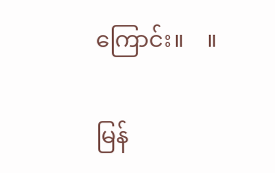ကြောင်း။    ။

မြန်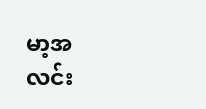မာ့အလင်း